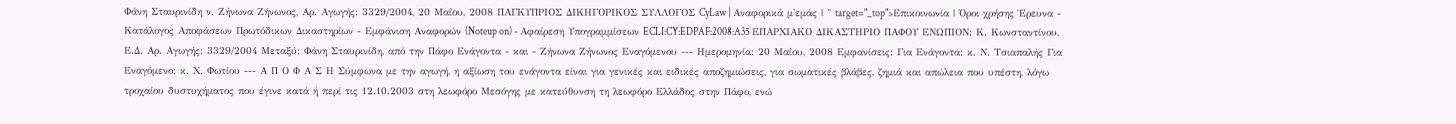Φάνη Σταυρινίδη ν. Ζήνωνα Ζήνωνος, Αρ. Αγωγής: 3329/2004, 20 Μαΐου, 2008 ΠΑΓΚΥΠΡΙΟΣ ΔΙΚΗΓΟΡΙΚΟΣ ΣΥΛΛΟΓΟΣ CyLaw | Αναφορικά μ'εμάς | " target="_top">Επικοινωνία | Όροι χρήσης Έρευνα - Κατάλογος Αποφάσεων Πρωτόδικων Δικαστηρίων - Εμφάνιση Αναφορών (Noteup on) - Αφαίρεση Υπογραμμίσεων ECLI:CY:EDPAF:2008:A35 ΕΠΑΡΧΙΑΚΟ ΔΙΚΑΣΤΗΡΙΟ ΠΑΦΟΥ ΕΝΩΠΙΟΝ: Κ. Κωνσταντίνου, Ε.Δ. Αρ. Αγωγής: 3329/2004 Μεταξύ: Φάνη Σταυρινίδη, από την Πάφο Ενάγοντα - και - Ζήνωνα Ζήνωνος Εναγόμενου --- Ημερομηνία: 20 Μαΐου, 2008 Εμφανίσεις: Για Ενάγοντα: κ. Ν. Τσιαπαλής Για Εναγόμενο: κ. Χ. Φωτίου --- Α Π Ο Φ Α Σ Η Σύμφωνα με την αγωγή, η αξίωση του ενάγοντα είναι για γενικές και ειδικές αποζημιώσεις, για σωματικές βλάβες, ζημιά και απώλεια που υπέστη, λόγω τροχαίου δυστυχήματος που έγινε κατά ή περί τις 12.10.2003 στη λεωφόρο Μεσόγης με κατεύθυνση τη λεωφόρο Ελλάδος στην Πάφο, ενώ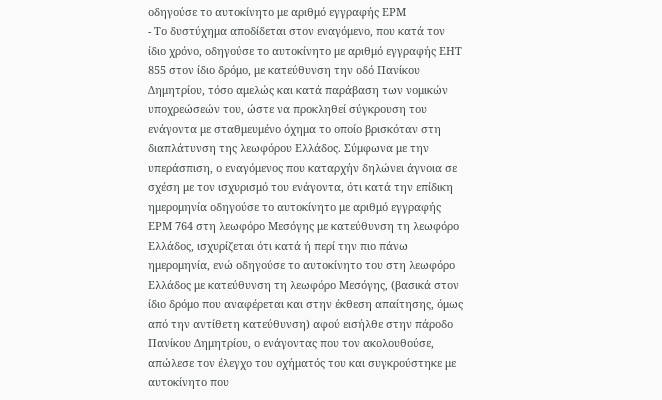οδηγούσε το αυτοκίνητο με αριθμό εγγραφής ΕΡΜ
- Το δυστύχημα αποδίδεται στον εναγόμενο, που κατά τον ίδιο χρόνο, οδηγούσε το αυτοκίνητο με αριθμό εγγραφής ΕΗΤ 855 στον ίδιο δρόμο, με κατεύθυνση την οδό Πανίκου Δημητρίου, τόσο αμελώς και κατά παράβαση των νομικών υποχρεώσεών του, ώστε να προκληθεί σύγκρουση του ενάγοντα με σταθμευμένο όχημα το οποίο βρισκόταν στη διαπλάτυνση της λεωφόρου Ελλάδος. Σύμφωνα με την υπεράσπιση, ο εναγόμενος που καταρχήν δηλώνει άγνοια σε σχέση με τον ισχυρισμό του ενάγοντα, ότι κατά την επίδικη ημερομηνία οδηγούσε το αυτοκίνητο με αριθμό εγγραφής ΕΡΜ 764 στη λεωφόρο Μεσόγης με κατεύθυνση τη λεωφόρο Ελλάδος, ισχυρίζεται ότι κατά ή περί την πιο πάνω ημερομηνία, ενώ οδηγούσε το αυτοκίνητο του στη λεωφόρο Ελλάδος με κατεύθυνση τη λεωφόρο Μεσόγης, (βασικά στον ίδιο δρόμο που αναφέρεται και στην έκθεση απαίτησης, όμως από την αντίθετη κατεύθυνση) αφού εισήλθε στην πάροδο Πανίκου Δημητρίου, ο ενάγοντας που τον ακολουθούσε, απώλεσε τον έλεγχο του οχήματός του και συγκρούστηκε με αυτοκίνητο που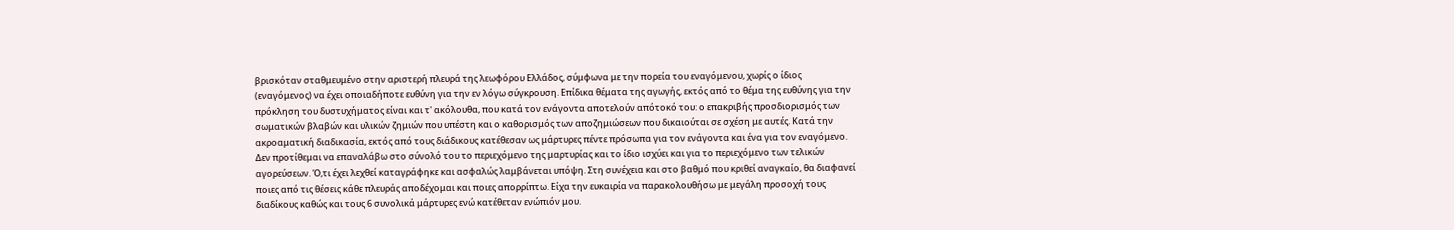βρισκόταν σταθμευμένο στην αριστερή πλευρά της λεωφόρου Ελλάδος, σύμφωνα με την πορεία του εναγόμενου, χωρίς ο ίδιος (εναγόμενος) να έχει οποιαδήποτε ευθύνη για την εν λόγω σύγκρουση. Επίδικα θέματα της αγωγής, εκτός από το θέμα της ευθύνης για την πρόκληση του δυστυχήματος είναι και τ' ακόλουθα, που κατά τον ενάγοντα αποτελούν απότοκό του: ο επακριβής προσδιορισμός των σωματικών βλαβών και υλικών ζημιών που υπέστη και ο καθορισμός των αποζημιώσεων που δικαιούται σε σχέση με αυτές. Κατά την ακροαματική διαδικασία, εκτός από τους διάδικους κατέθεσαν ως μάρτυρες πέντε πρόσωπα για τον ενάγοντα και ένα για τον εναγόμενο. Δεν προτίθεμαι να επαναλάβω στο σύνολό του το περιεχόμενο της μαρτυρίας και το ίδιο ισχύει και για το περιεχόμενο των τελικών αγορεύσεων. Ό,τι έχει λεχθεί καταγράφηκε και ασφαλώς λαμβάνεται υπόψη. Στη συνέχεια και στο βαθμό που κριθεί αναγκαίο, θα διαφανεί ποιες από τις θέσεις κάθε πλευράς αποδέχομαι και ποιες απορρίπτω. Είχα την ευκαιρία να παρακολουθήσω με μεγάλη προσοχή τους διαδίκους καθώς και τους 6 συνολικά μάρτυρες ενώ κατέθεταν ενώπιόν μου.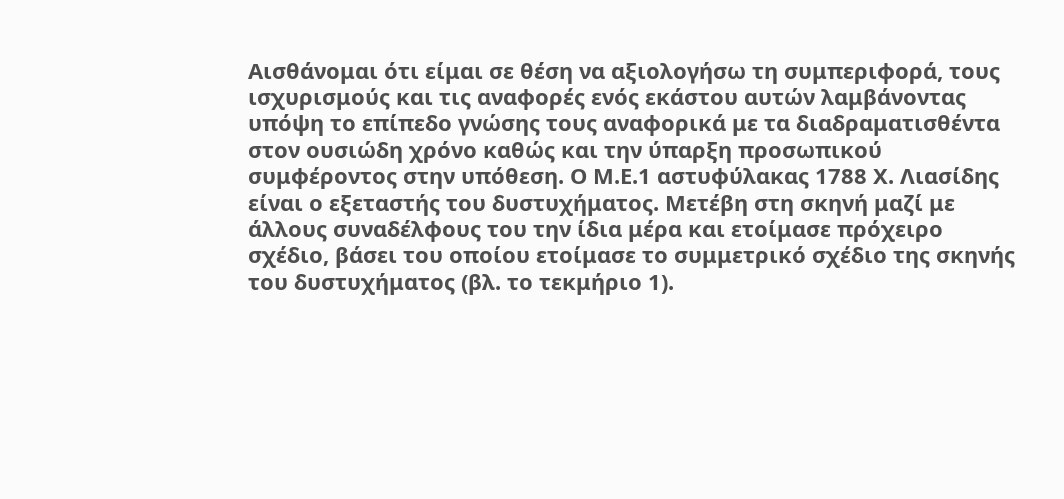Αισθάνομαι ότι είμαι σε θέση να αξιολογήσω τη συμπεριφορά, τους ισχυρισμούς και τις αναφορές ενός εκάστου αυτών λαμβάνοντας υπόψη το επίπεδο γνώσης τους αναφορικά με τα διαδραματισθέντα στον ουσιώδη χρόνο καθώς και την ύπαρξη προσωπικού συμφέροντος στην υπόθεση. Ο Μ.Ε.1 αστυφύλακας 1788 Χ. Λιασίδης είναι ο εξεταστής του δυστυχήματος. Μετέβη στη σκηνή μαζί με άλλους συναδέλφους του την ίδια μέρα και ετοίμασε πρόχειρο σχέδιο, βάσει του οποίου ετοίμασε το συμμετρικό σχέδιο της σκηνής του δυστυχήματος (βλ. το τεκμήριο 1).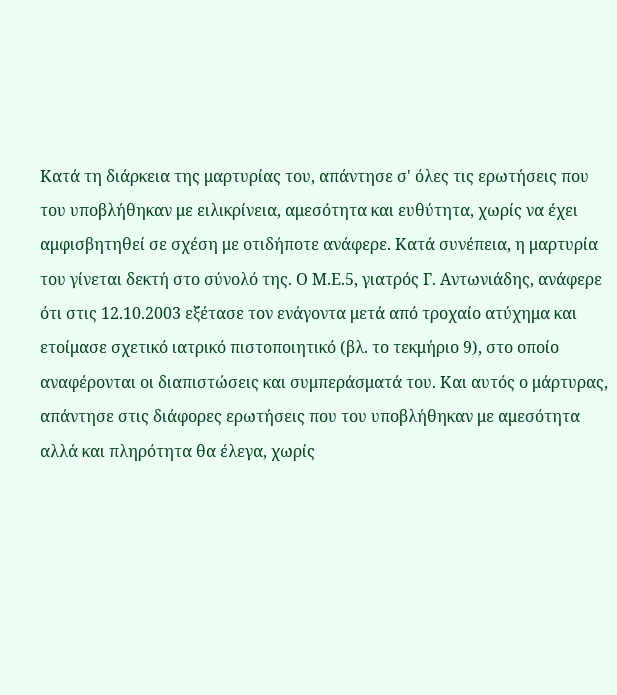Κατά τη διάρκεια της μαρτυρίας του, απάντησε σ' όλες τις ερωτήσεις που του υποβλήθηκαν με ειλικρίνεια, αμεσότητα και ευθύτητα, χωρίς να έχει αμφισβητηθεί σε σχέση με οτιδήποτε ανάφερε. Κατά συνέπεια, η μαρτυρία του γίνεται δεκτή στο σύνολό της. Ο Μ.Ε.5, γιατρός Γ. Αντωνιάδης, ανάφερε ότι στις 12.10.2003 εξέτασε τον ενάγοντα μετά από τροχαίο ατύχημα και ετοίμασε σχετικό ιατρικό πιστοποιητικό (βλ. το τεκμήριο 9), στο οποίο αναφέρονται οι διαπιστώσεις και συμπεράσματά του. Και αυτός ο μάρτυρας, απάντησε στις διάφορες ερωτήσεις που του υποβλήθηκαν με αμεσότητα αλλά και πληρότητα θα έλεγα, χωρίς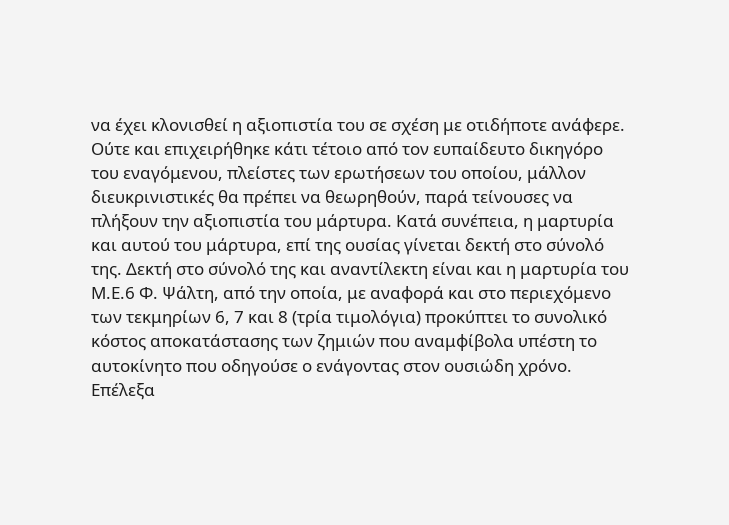να έχει κλονισθεί η αξιοπιστία του σε σχέση με οτιδήποτε ανάφερε. Ούτε και επιχειρήθηκε κάτι τέτοιο από τον ευπαίδευτο δικηγόρο του εναγόμενου, πλείστες των ερωτήσεων του οποίου, μάλλον διευκρινιστικές θα πρέπει να θεωρηθούν, παρά τείνουσες να πλήξουν την αξιοπιστία του μάρτυρα. Κατά συνέπεια, η μαρτυρία και αυτού του μάρτυρα, επί της ουσίας γίνεται δεκτή στο σύνολό της. Δεκτή στο σύνολό της και αναντίλεκτη είναι και η μαρτυρία του Μ.Ε.6 Φ. Ψάλτη, από την οποία, με αναφορά και στο περιεχόμενο των τεκμηρίων 6, 7 και 8 (τρία τιμολόγια) προκύπτει το συνολικό κόστος αποκατάστασης των ζημιών που αναμφίβολα υπέστη το αυτοκίνητο που οδηγούσε ο ενάγοντας στον ουσιώδη χρόνο. Επέλεξα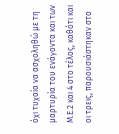όχι τυχαία να ασχοληθώ με τη μαρτυρία του ενάγοντα και των Μ.Ε.2 και 4 στο τέλος, καθότι και οι τρεις, παρουσιάστηκαν στο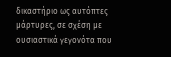δικαστήριο ως αυτόπτες μάρτυρες, σε σχέση με ουσιαστικά γεγονότα που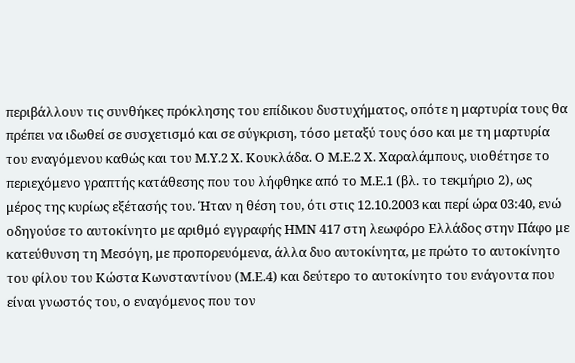περιβάλλουν τις συνθήκες πρόκλησης του επίδικου δυστυχήματος, οπότε η μαρτυρία τους θα πρέπει να ιδωθεί σε συσχετισμό και σε σύγκριση, τόσο μεταξύ τους όσο και με τη μαρτυρία του εναγόμενου καθώς και του Μ.Υ.2 Χ. Κουκλάδα. Ο Μ.Ε.2 Χ. Χαραλάμπους, υιοθέτησε το περιεχόμενο γραπτής κατάθεσης που του λήφθηκε από το Μ.Ε.1 (βλ. το τεκμήριο 2), ως μέρος της κυρίως εξέτασής του. Ήταν η θέση του, ότι στις 12.10.2003 και περί ώρα 03:40, ενώ οδηγούσε το αυτοκίνητο με αριθμό εγγραφής ΗΜΝ 417 στη λεωφόρο Ελλάδος στην Πάφο με κατεύθυνση τη Μεσόγη, με προπορευόμενα, άλλα δυο αυτοκίνητα, με πρώτο το αυτοκίνητο του φίλου του Κώστα Κωνσταντίνου (Μ.Ε.4) και δεύτερο το αυτοκίνητο του ενάγοντα που είναι γνωστός του, ο εναγόμενος που τον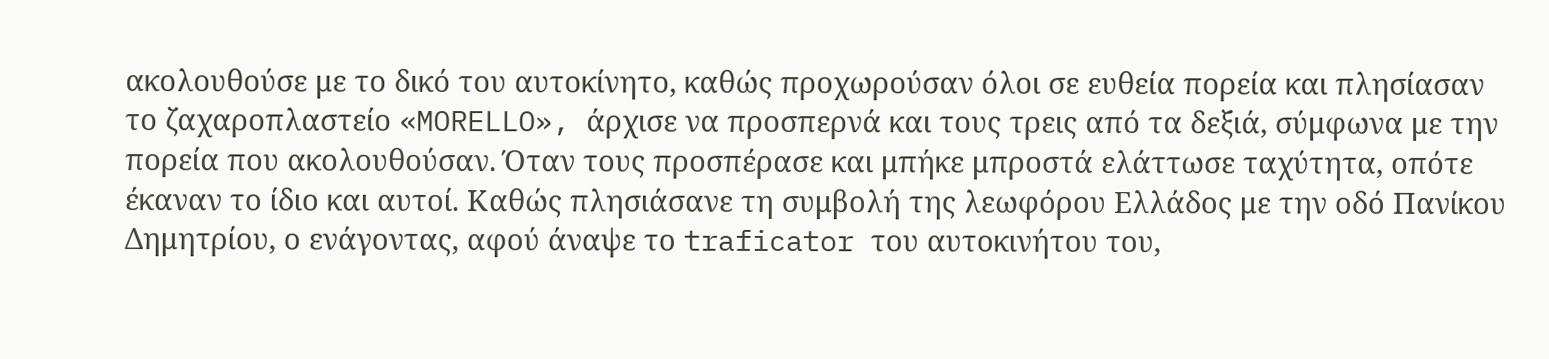ακολουθούσε με το δικό του αυτοκίνητο, καθώς προχωρούσαν όλοι σε ευθεία πορεία και πλησίασαν το ζαχαροπλαστείο «MORELLO», άρχισε να προσπερνά και τους τρεις από τα δεξιά, σύμφωνα με την πορεία που ακολουθούσαν. Όταν τους προσπέρασε και μπήκε μπροστά ελάττωσε ταχύτητα, οπότε έκαναν το ίδιο και αυτοί. Καθώς πλησιάσανε τη συμβολή της λεωφόρου Ελλάδος με την οδό Πανίκου Δημητρίου, ο ενάγοντας, αφού άναψε το traficator του αυτοκινήτου του,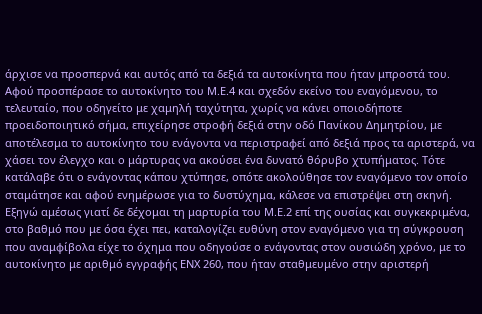άρχισε να προσπερνά και αυτός από τα δεξιά τα αυτοκίνητα που ήταν μπροστά του. Αφού προσπέρασε το αυτοκίνητο του Μ.Ε.4 και σχεδόν εκείνο του εναγόμενου, το τελευταίο, που οδηγείτο με χαμηλή ταχύτητα, χωρίς να κάνει οποιοδήποτε προειδοποιητικό σήμα, επιχείρησε στροφή δεξιά στην οδό Πανίκου Δημητρίου, με αποτέλεσμα το αυτοκίνητο του ενάγοντα να περιστραφεί από δεξιά προς τα αριστερά, να χάσει τον έλεγχο και ο μάρτυρας να ακούσει ένα δυνατό θόρυβο χτυπήματος. Τότε κατάλαβε ότι ο ενάγοντας κάπου χτύπησε, οπότε ακολούθησε τον εναγόμενο τον οποίο σταμάτησε και αφού ενημέρωσε για το δυστύχημα, κάλεσε να επιστρέψει στη σκηνή. Εξηγώ αμέσως γιατί δε δέχομαι τη μαρτυρία του Μ.Ε.2 επί της ουσίας και συγκεκριμένα, στο βαθμό που με όσα έχει πει, καταλογίζει ευθύνη στον εναγόμενο για τη σύγκρουση που αναμφίβολα είχε το όχημα που οδηγούσε ο ενάγοντας στον ουσιώδη χρόνο, με το αυτοκίνητο με αριθμό εγγραφής ΕΝΧ 260, που ήταν σταθμευμένο στην αριστερή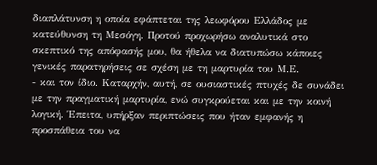διαπλάτυνση η οποία εφάπτεται της λεωφόρου Ελλάδος με κατεύθυνση τη Μεσόγη. Προτού προχωρήσω αναλυτικά στο σκεπτικό της απόφασής μου, θα ήθελα να διατυπώσω κάποιες γενικές παρατηρήσεις σε σχέση με τη μαρτυρία του Μ.Ε.
- και τον ίδιο. Καταρχήν, αυτή, σε ουσιαστικές πτυχές δε συνάδει με την πραγματική μαρτυρία, ενώ συγκρούεται και με την κοινή λογική. Έπειτα, υπήρξαν περιπτώσεις που ήταν εμφανής η προσπάθεια του να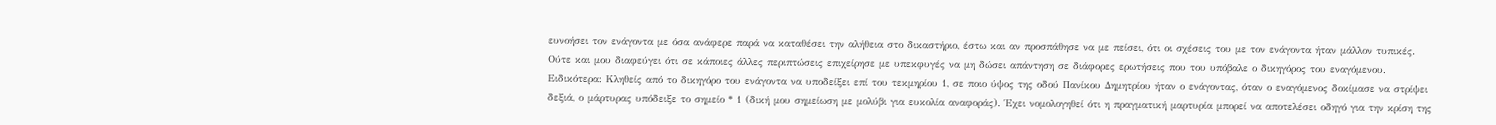ευνοήσει τον ενάγοντα με όσα ανάφερε παρά να καταθέσει την αλήθεια στο δικαστήριο, έστω και αν προσπάθησε να με πείσει, ότι οι σχέσεις του με τον ενάγοντα ήταν μάλλον τυπικές. Ούτε και μου διαφεύγει ότι σε κάποιες άλλες περιπτώσεις επιχείρησε με υπεκφυγές να μη δώσει απάντηση σε διάφορες ερωτήσεις που του υπόβαλε ο δικηγόρος του εναγόμενου. Ειδικότερα: Κληθείς από το δικηγόρο του ενάγοντα να υποδείξει επί του τεκμηρίου 1, σε ποιο ύψος της οδού Πανίκου Δημητρίου ήταν ο ενάγοντας, όταν ο εναγόμενος δοκίμασε να στρίψει δεξιά, ο μάρτυρας υπόδειξε το σημείο * 1 (δική μου σημείωση με μολύβι για ευκολία αναφοράς). Έχει νομολογηθεί ότι η πραγματική μαρτυρία μπορεί να αποτελέσει οδηγό για την κρίση της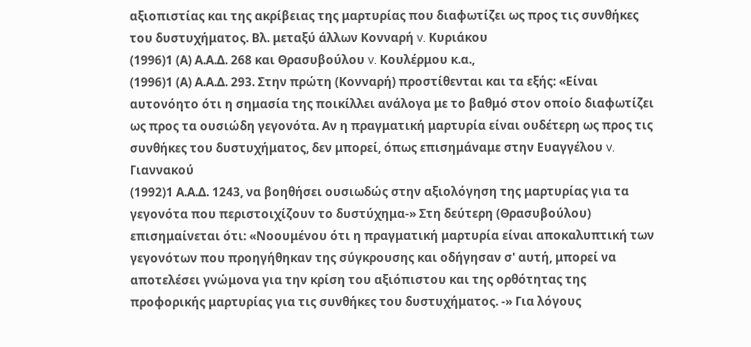αξιοπιστίας και της ακρίβειας της μαρτυρίας που διαφωτίζει ως προς τις συνθήκες του δυστυχήματος. Βλ. μεταξύ άλλων Κονναρή v. Κυριάκου
(1996)1 (Α) Α.Α.Δ. 268 και Θρασυβούλου v. Κουλέρμου κ.α.,
(1996)1 (Α) Α.Α.Δ. 293. Στην πρώτη (Κονναρή) προστίθενται και τα εξής: «Είναι αυτονόητο ότι η σημασία της ποικίλλει ανάλογα με το βαθμό στον οποίο διαφωτίζει ως προς τα ουσιώδη γεγονότα. Αν η πραγματική μαρτυρία είναι ουδέτερη ως προς τις συνθήκες του δυστυχήματος, δεν μπορεί, όπως επισημάναμε στην Ευαγγέλου v. Γιαννακού
(1992)1 Α.Α.Δ. 1243, να βοηθήσει ουσιωδώς στην αξιολόγηση της μαρτυρίας για τα γεγονότα που περιστοιχίζουν το δυστύχημα-» Στη δεύτερη (Θρασυβούλου) επισημαίνεται ότι: «Νοουμένου ότι η πραγματική μαρτυρία είναι αποκαλυπτική των γεγονότων που προηγήθηκαν της σύγκρουσης και οδήγησαν σ' αυτή, μπορεί να αποτελέσει γνώμονα για την κρίση του αξιόπιστου και της ορθότητας της προφορικής μαρτυρίας για τις συνθήκες του δυστυχήματος. -» Για λόγους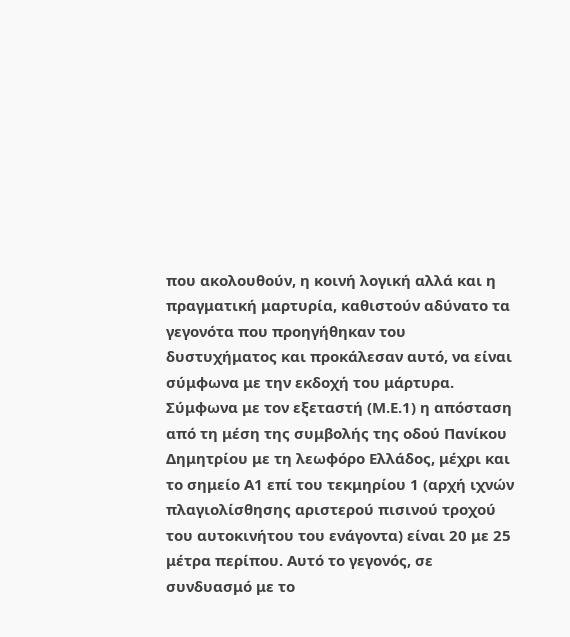που ακολουθούν, η κοινή λογική αλλά και η πραγματική μαρτυρία, καθιστούν αδύνατο τα γεγονότα που προηγήθηκαν του δυστυχήματος και προκάλεσαν αυτό, να είναι σύμφωνα με την εκδοχή του μάρτυρα. Σύμφωνα με τον εξεταστή (Μ.Ε.1) η απόσταση από τη μέση της συμβολής της οδού Πανίκου Δημητρίου με τη λεωφόρο Ελλάδος, μέχρι και το σημείο Α1 επί του τεκμηρίου 1 (αρχή ιχνών πλαγιολίσθησης αριστερού πισινού τροχού του αυτοκινήτου του ενάγοντα) είναι 20 με 25 μέτρα περίπου. Αυτό το γεγονός, σε συνδυασμό με το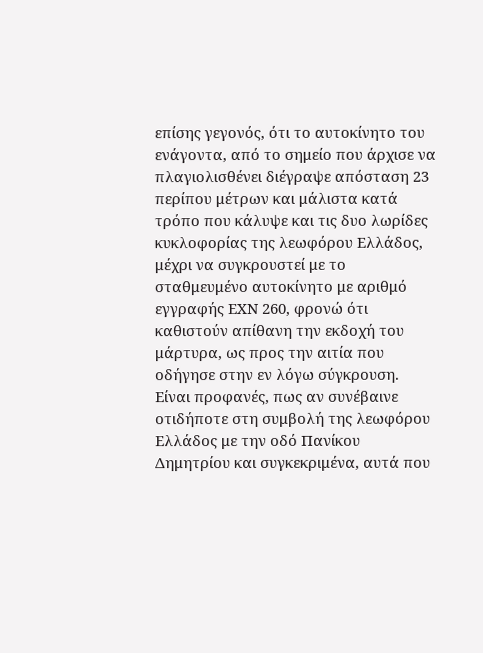επίσης γεγονός, ότι το αυτοκίνητο του ενάγοντα, από το σημείο που άρχισε να πλαγιολισθένει διέγραψε απόσταση 23 περίπου μέτρων και μάλιστα κατά τρόπο που κάλυψε και τις δυο λωρίδες κυκλοφορίας της λεωφόρου Ελλάδος, μέχρι να συγκρουστεί με το σταθμευμένο αυτοκίνητο με αριθμό εγγραφής ΕΧΝ 260, φρονώ ότι καθιστούν απίθανη την εκδοχή του μάρτυρα, ως προς την αιτία που οδήγησε στην εν λόγω σύγκρουση. Είναι προφανές, πως αν συνέβαινε οτιδήποτε στη συμβολή της λεωφόρου Ελλάδος με την οδό Πανίκου Δημητρίου και συγκεκριμένα, αυτά που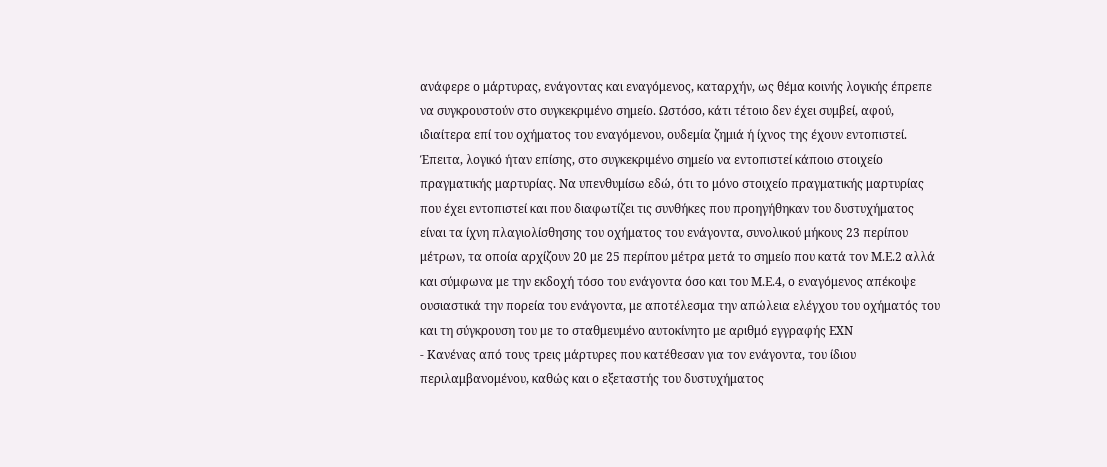ανάφερε ο μάρτυρας, ενάγοντας και εναγόμενος, καταρχήν, ως θέμα κοινής λογικής έπρεπε να συγκρουστούν στο συγκεκριμένο σημείο. Ωστόσο, κάτι τέτοιο δεν έχει συμβεί, αφού, ιδιαίτερα επί του οχήματος του εναγόμενου, ουδεμία ζημιά ή ίχνος της έχουν εντοπιστεί. Έπειτα, λογικό ήταν επίσης, στο συγκεκριμένο σημείο να εντοπιστεί κάποιο στοιχείο πραγματικής μαρτυρίας. Να υπενθυμίσω εδώ, ότι το μόνο στοιχείο πραγματικής μαρτυρίας που έχει εντοπιστεί και που διαφωτίζει τις συνθήκες που προηγήθηκαν του δυστυχήματος είναι τα ίχνη πλαγιολίσθησης του οχήματος του ενάγοντα, συνολικού μήκους 23 περίπου μέτρων, τα οποία αρχίζουν 20 με 25 περίπου μέτρα μετά το σημείο που κατά τον Μ.Ε.2 αλλά και σύμφωνα με την εκδοχή τόσο του ενάγοντα όσο και του Μ.Ε.4, ο εναγόμενος απέκοψε ουσιαστικά την πορεία του ενάγοντα, με αποτέλεσμα την απώλεια ελέγχου του οχήματός του και τη σύγκρουση του με το σταθμευμένο αυτοκίνητο με αριθμό εγγραφής ΕΧΝ
- Κανένας από τους τρεις μάρτυρες που κατέθεσαν για τον ενάγοντα, του ίδιου περιλαμβανομένου, καθώς και ο εξεταστής του δυστυχήματος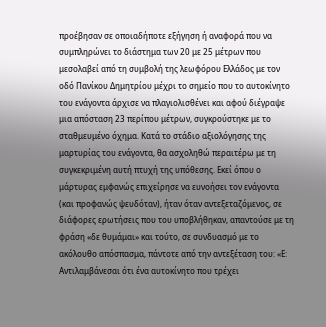προέβησαν σε οποιαδήποτε εξήγηση ή αναφορά που να συμπληρώνει το διάστημα των 20 με 25 μέτρων που μεσολαβεί από τη συμβολή της λεωφόρου Ελλάδος με τον οδό Πανίκου Δημητρίου μέχρι το σημείο που το αυτοκίνητο του ενάγοντα άρχισε να πλαγιολισθένει και αφού διέγραψε μια απόσταση 23 περίπου μέτρων, συγκρούστηκε με το σταθμευμένο όχημα. Κατά το στάδιο αξιολόγησης της μαρτυρίας του ενάγοντα, θα ασχοληθώ περαιτέρω με τη συγκεκριμένη αυτή πτυχή της υπόθεσης. Εκεί όπου ο μάρτυρας εμφανώς επιχείρησε να ευνοήσει τον ενάγοντα (και προφανώς ψευδόταν), ήταν όταν αντεξεταζόμενος, σε διάφορες ερωτήσεις που του υποβλήθηκαν, απαντούσε με τη φράση «δε θυμάμαι» και τούτο, σε συνδυασμό με το ακόλουθο απόσπασμα, πάντοτε από την αντεξέταση του: «Ε: Αντιλαμβάνεσαι ότι ένα αυτοκίνητο που τρέχει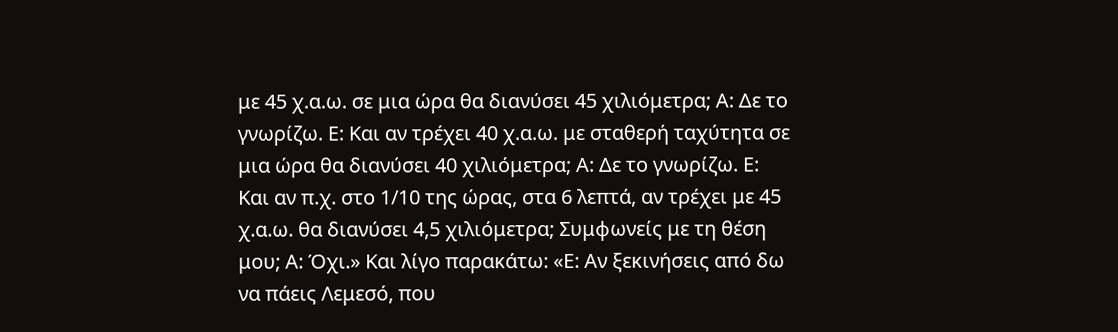με 45 χ.α.ω. σε μια ώρα θα διανύσει 45 χιλιόμετρα; Α: Δε το γνωρίζω. Ε: Και αν τρέχει 40 χ.α.ω. με σταθερή ταχύτητα σε μια ώρα θα διανύσει 40 χιλιόμετρα; Α: Δε το γνωρίζω. Ε: Και αν π.χ. στο 1/10 της ώρας, στα 6 λεπτά, αν τρέχει με 45 χ.α.ω. θα διανύσει 4,5 χιλιόμετρα; Συμφωνείς με τη θέση μου; Α: Όχι.» Και λίγο παρακάτω: «Ε: Αν ξεκινήσεις από δω να πάεις Λεμεσό, που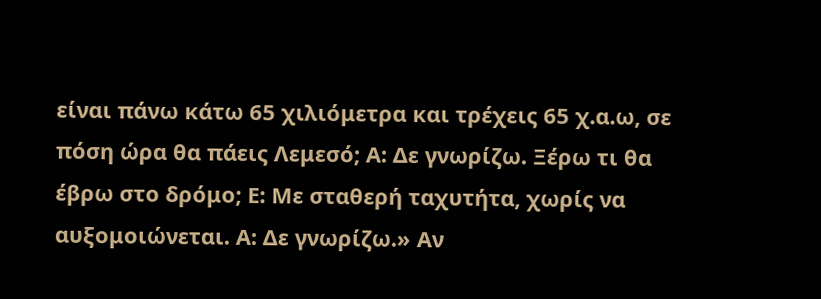είναι πάνω κάτω 65 χιλιόμετρα και τρέχεις 65 χ.α.ω, σε πόση ώρα θα πάεις Λεμεσό; Α: Δε γνωρίζω. Ξέρω τι θα έβρω στο δρόμο; Ε: Με σταθερή ταχυτήτα, χωρίς να αυξομοιώνεται. Α: Δε γνωρίζω.» Αν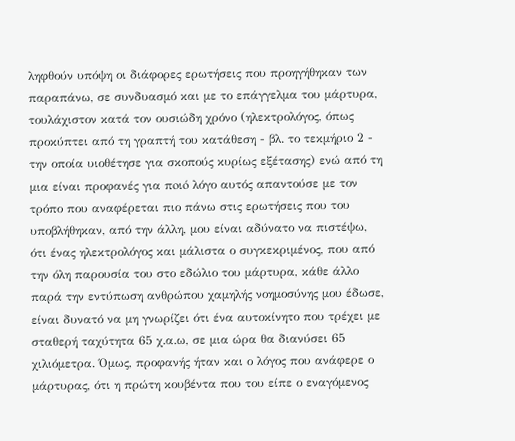ληφθούν υπόψη οι διάφορες ερωτήσεις που προηγήθηκαν των παραπάνω, σε συνδυασμό και με το επάγγελμα του μάρτυρα, τουλάχιστον κατά τον ουσιώδη χρόνο (ηλεκτρολόγος, όπως προκύπτει από τη γραπτή του κατάθεση - βλ. το τεκμήριο 2 - την οποία υιοθέτησε για σκοπούς κυρίως εξέτασης) ενώ από τη μια είναι προφανές για πoιó λόγο αυτός απαντούσε με τον τρόπο που αναφέρεται πιο πάνω στις ερωτήσεις που του υποβλήθηκαν, από την άλλη, μου είναι αδύνατο να πιστέψω, ότι ένας ηλεκτρολόγος και μάλιστα ο συγκεκριμένος, που από την όλη παρουσία του στο εδώλιο του μάρτυρα, κάθε άλλο παρά την εντύπωση ανθρώπου χαμηλής νοημοσύνης μου έδωσε, είναι δυνατό να μη γνωρίζει ότι ένα αυτοκίνητο που τρέχει με σταθερή ταχύτητα 65 χ.α.ω, σε μια ώρα θα διανύσει 65 χιλιόμετρα. Όμως, προφανής ήταν και ο λόγος που ανάφερε ο μάρτυρας, ότι η πρώτη κουβέντα που του είπε ο εναγόμενος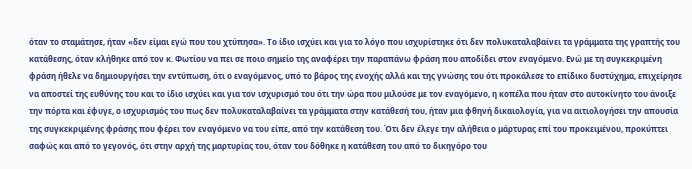όταν το σταμάτησε, ήταν «δεν είμαι εγώ που του χτύπησα». Το ίδιο ισχύει και για το λόγο που ισχυρίστηκε ότι δεν πολυκαταλαβαίνει τα γράμματα της γραπτής του κατάθεσης, όταν κλήθηκε από τον κ. Φωτίου να πει σε ποιο σημείο της αναφέρει την παραπάνω φράση που αποδίδει στον εναγόμενο. Ενώ με τη συγκεκριμένη φράση ήθελε να δημιουργήσει την εντύπωση, ότι ο εναγόμενος, υπό το βάρος της ενοχής αλλά και της γνώσης του ότι προκάλεσε το επίδικο δυστύχημα, επιχείρησε να αποστεί της ευθύνης του και το ίδιο ισχύει και για τον ισχυρισμό του ότι την ώρα που μιλούσε με τον εναγόμενο, η κοπέλα που ήταν στο αυτοκίνητο του άνοιξε την πόρτα και έφυγε, ο ισχυρισμός του πως δεν πολυκαταλαβαίνει τα γράμματα στην κατάθεσή του, ήταν μια φθηνή δικαιολογία, για να αιτιολογήσει την απουσία της συγκεκριμένης φράσης που φέρει τον εναγόμενο να του είπε, από την κατάθεση του. Ότι δεν έλεγε την αλήθεια ο μάρτυρας επί του προκειμένου, προκύπτει σαφώς και από το γεγονός, ότι στην αρχή της μαρτυρίας του, όταν του δόθηκε η κατάθεση του από το δικηγόρο του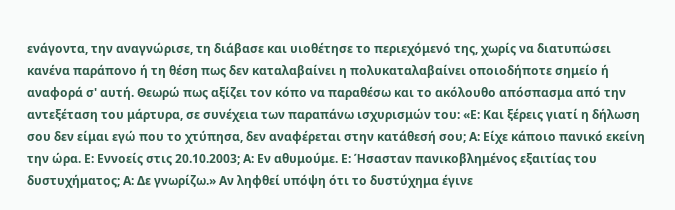ενάγοντα, την αναγνώρισε, τη διάβασε και υιοθέτησε το περιεχόμενό της, χωρίς να διατυπώσει κανένα παράπονο ή τη θέση πως δεν καταλαβαίνει η πολυκαταλαβαίνει οποιοδήποτε σημείο ή αναφορά σ' αυτή. Θεωρώ πως αξίζει τον κόπο να παραθέσω και το ακόλουθο απόσπασμα από την αντεξέταση του μάρτυρα, σε συνέχεια των παραπάνω ισχυρισμών του: «Ε: Και ξέρεις γιατί η δήλωση σου δεν είμαι εγώ που το χτύπησα, δεν αναφέρεται στην κατάθεσή σου; Α: Είχε κάποιο πανικό εκείνη την ώρα. Ε: Εννοείς στις 20.10.2003; Α: Εν αθυμούμε. Ε: Ήσασταν πανικοβλημένος εξαιτίας του δυστυχήματος; Α: Δε γνωρίζω.» Αν ληφθεί υπόψη ότι το δυστύχημα έγινε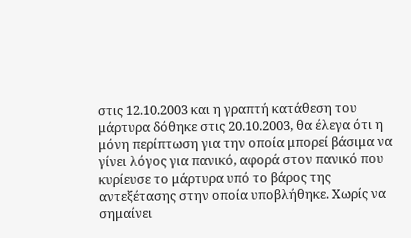στις 12.10.2003 και η γραπτή κατάθεση του μάρτυρα δόθηκε στις 20.10.2003, θα έλεγα ότι η μόνη περίπτωση για την οποία μπορεί βάσιμα να γίνει λόγος για πανικό, αφορά στον πανικό που κυρίευσε το μάρτυρα υπό το βάρος της αντεξέτασης στην οποία υποβλήθηκε. Χωρίς να σημαίνει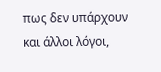πως δεν υπάρχουν και άλλοι λόγοι,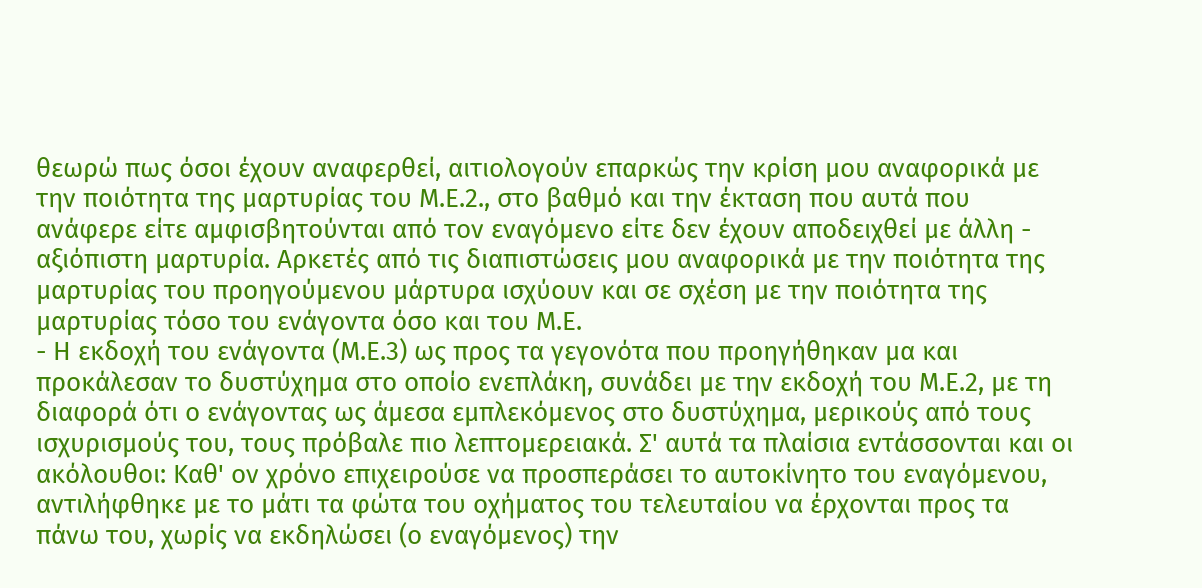θεωρώ πως όσοι έχουν αναφερθεί, αιτιολογούν επαρκώς την κρίση μου αναφορικά με την ποιότητα της μαρτυρίας του Μ.Ε.2., στο βαθμό και την έκταση που αυτά που ανάφερε είτε αμφισβητούνται από τον εναγόμενο είτε δεν έχουν αποδειχθεί με άλλη - αξιόπιστη μαρτυρία. Αρκετές από τις διαπιστώσεις μου αναφορικά με την ποιότητα της μαρτυρίας του προηγούμενου μάρτυρα ισχύουν και σε σχέση με την ποιότητα της μαρτυρίας τόσο του ενάγοντα όσο και του Μ.Ε.
- Η εκδοχή του ενάγοντα (Μ.Ε.3) ως προς τα γεγονότα που προηγήθηκαν μα και προκάλεσαν το δυστύχημα στο οποίο ενεπλάκη, συνάδει με την εκδοχή του Μ.Ε.2, με τη διαφορά ότι ο ενάγοντας ως άμεσα εμπλεκόμενος στο δυστύχημα, μερικούς από τους ισχυρισμούς του, τους πρόβαλε πιο λεπτομερειακά. Σ' αυτά τα πλαίσια εντάσσονται και οι ακόλουθοι: Καθ' ον χρόνο επιχειρούσε να προσπεράσει το αυτοκίνητο του εναγόμενου, αντιλήφθηκε με το μάτι τα φώτα του οχήματος του τελευταίου να έρχονται προς τα πάνω του, χωρίς να εκδηλώσει (ο εναγόμενος) την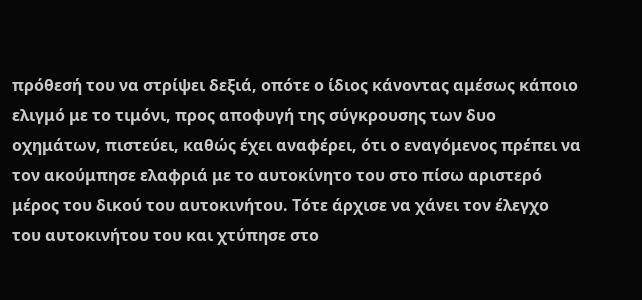πρόθεσή του να στρίψει δεξιά, οπότε ο ίδιος κάνοντας αμέσως κάποιο ελιγμό με το τιμόνι, προς αποφυγή της σύγκρουσης των δυο οχημάτων, πιστεύει, καθώς έχει αναφέρει, ότι ο εναγόμενος πρέπει να τον ακούμπησε ελαφριά με το αυτοκίνητο του στο πίσω αριστερό μέρος του δικού του αυτοκινήτου. Τότε άρχισε να χάνει τον έλεγχο του αυτοκινήτου του και χτύπησε στο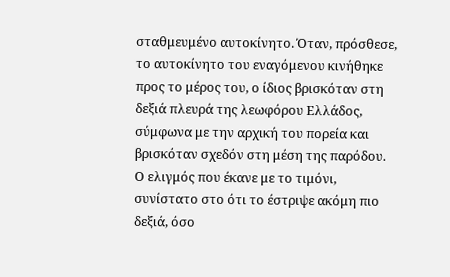σταθμευμένο αυτοκίνητο. Όταν, πρόσθεσε, το αυτοκίνητο του εναγόμενου κινήθηκε προς το μέρος του, ο ίδιος βρισκόταν στη δεξιά πλευρά της λεωφόρου Ελλάδος, σύμφωνα με την αρχική του πορεία και βρισκόταν σχεδόν στη μέση της παρόδου. Ο ελιγμός που έκανε με το τιμόνι, συνίστατο στο ότι το έστριψε ακόμη πιο δεξιά, όσο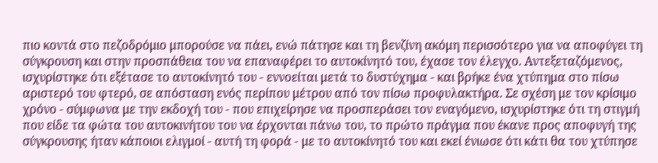πιο κοντά στο πεζοδρόμιο μπορούσε να πάει, ενώ πάτησε και τη βενζίνη ακόμη περισσότερο για να αποφύγει τη σύγκρουση και στην προσπάθεια του να επαναφέρει το αυτοκίνητό του, έχασε τον έλεγχο. Αντεξεταζόμενος, ισχυρίστηκε ότι εξέτασε το αυτοκίνητό του - εννοείται μετά το δυστύχημα - και βρήκε ένα χτύπημα στο πίσω αριστερό του φτερό, σε απόσταση ενός περίπου μέτρου από τον πίσω προφυλακτήρα. Σε σχέση με τον κρίσιμο χρόνο - σύμφωνα με την εκδοχή του - που επιχείρησε να προσπεράσει τον εναγόμενο, ισχυρίστηκε ότι τη στιγμή που είδε τα φώτα του αυτοκινήτου του να έρχονται πάνω του, το πρώτο πράγμα που έκανε προς αποφυγή της σύγκρουσης ήταν κάποιοι ελιγμοί - αυτή τη φορά - με το αυτοκίνητό του και εκεί ένιωσε ότι κάτι θα του χτύπησε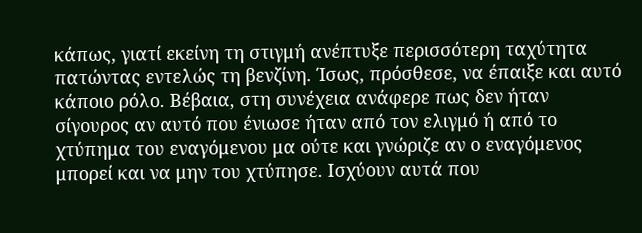κάπως, γιατί εκείνη τη στιγμή ανέπτυξε περισσότερη ταχύτητα πατώντας εντελώς τη βενζίνη. Ίσως, πρόσθεσε, να έπαιξε και αυτό κάποιο ρόλο. Βέβαια, στη συνέχεια ανάφερε πως δεν ήταν σίγουρος αν αυτό που ένιωσε ήταν από τον ελιγμό ή από το χτύπημα του εναγόμενου μα ούτε και γνώριζε αν ο εναγόμενος μπορεί και να μην του χτύπησε. Ισχύουν αυτά που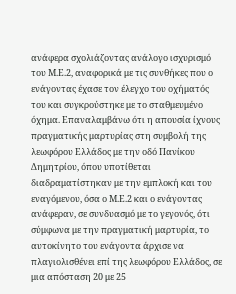ανάφερα σχολιάζοντας ανάλογο ισχυρισμό του Μ.Ε.2, αναφορικά με τις συνθήκες που ο ενάγοντας έχασε τον έλεγχο του οχήματός του και συγκρούστηκε με το σταθμευμένο όχημα. Επαναλαμβάνω ότι η απουσία ίχνους πραγματικής μαρτυρίας στη συμβολή της λεωφόρου Ελλάδος με την οδό Πανίκου Δημητρίου, όπου υποτίθεται διαδραματίστηκαν με την εμπλοκή και του εναγόμενου, όσα ο Μ.Ε.2 και ο ενάγοντας ανάφεραν, σε συνδυασμό με το γεγονός, ότι σύμφωνα με την πραγματική μαρτυρία, το αυτοκίνητο του ενάγοντα άρχισε να πλαγιολισθένει επί της λεωφόρου Ελλάδος, σε μια απόσταση 20 με 25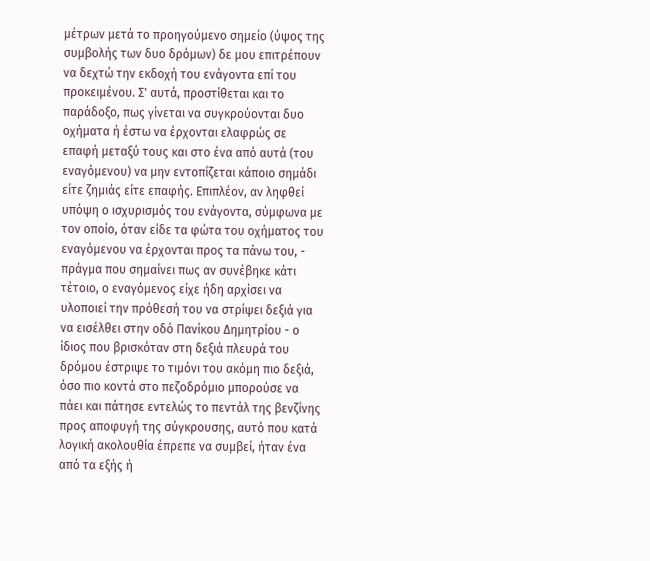μέτρων μετά το προηγούμενο σημείο (ύψος της συμβολής των δυο δρόμων) δε μου επιτρέπουν να δεχτώ την εκδοχή του ενάγοντα επί του προκειμένου. Σ' αυτά, προστίθεται και το παράδοξο, πως γίνεται να συγκρούονται δυο οχήματα ή έστω να έρχονται ελαφρώς σε επαφή μεταξύ τους και στο ένα από αυτά (του εναγόμενου) να μην εντοπίζεται κάποιο σημάδι είτε ζημιάς είτε επαφής. Επιπλέον, αν ληφθεί υπόψη ο ισχυρισμός του ενάγοντα, σύμφωνα με τον οποίο, όταν είδε τα φώτα του οχήματος του εναγόμενου να έρχονται προς τα πάνω του, - πράγμα που σημαίνει πως αν συνέβηκε κάτι τέτοιο, ο εναγόμενος είχε ήδη αρχίσει να υλοποιεί την πρόθεσή του να στρίψει δεξιά για να εισέλθει στην οδό Πανίκου Δημητρίου - ο ίδιος που βρισκόταν στη δεξιά πλευρά του δρόμου έστριψε το τιμόνι του ακόμη πιο δεξιά, όσο πιο κοντά στο πεζοδρόμιο μπορούσε να πάει και πάτησε εντελώς το πεντάλ της βενζίνης προς αποφυγή της σύγκρουσης, αυτό που κατά λογική ακολουθία έπρεπε να συμβεί, ήταν ένα από τα εξής ή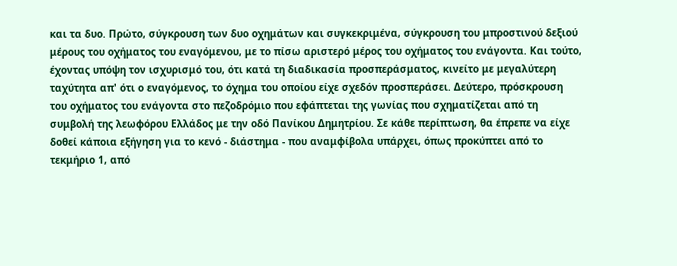και τα δυο. Πρώτο, σύγκρουση των δυο οχημάτων και συγκεκριμένα, σύγκρουση του μπροστινού δεξιού μέρους του οχήματος του εναγόμενου, με το πίσω αριστερό μέρος του οχήματος του ενάγοντα. Και τούτο, έχοντας υπόψη τον ισχυρισμό του, ότι κατά τη διαδικασία προσπεράσματος, κινείτο με μεγαλύτερη ταχύτητα απ' ότι ο εναγόμενος, το όχημα του οποίου είχε σχεδόν προσπεράσει. Δεύτερο, πρόσκρουση του οχήματος του ενάγοντα στο πεζοδρόμιο που εφάπτεται της γωνίας που σχηματίζεται από τη συμβολή της λεωφόρου Ελλάδος με την οδό Πανίκου Δημητρίου. Σε κάθε περίπτωση, θα έπρεπε να είχε δοθεί κάποια εξήγηση για το κενό - διάστημα - που αναμφίβολα υπάρχει, όπως προκύπτει από το τεκμήριο 1, από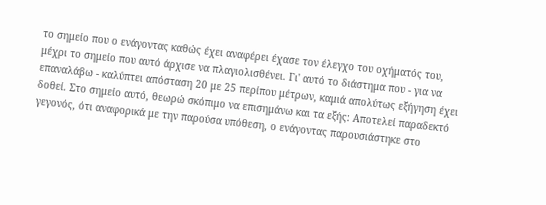το σημείο που ο ενάγοντας καθώς έχει αναφέρει έχασε τον έλεγχο του οχήματός του, μέχρι το σημείο που αυτό άρχισε να πλαγιολισθένει. Γι' αυτό το διάστημα που - για να επαναλάβω - καλύπτει απόσταση 20 με 25 περίπου μέτρων, καμιά απολύτως εξήγηση έχει δοθεί. Στο σημείο αυτό, θεωρώ σκόπιμο να επισημάνω και τα εξής: Αποτελεί παραδεκτό γεγονός, ότι αναφορικά με την παρούσα υπόθεση, ο ενάγοντας παρουσιάστηκε στο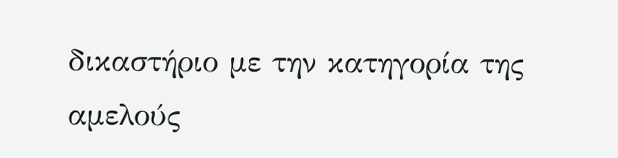δικαστήριο με την κατηγορία της αμελούς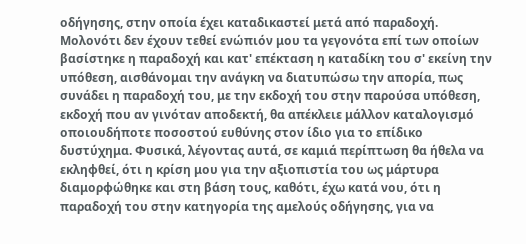οδήγησης, στην οποία έχει καταδικαστεί μετά από παραδοχή. Μολονότι δεν έχουν τεθεί ενώπιόν μου τα γεγονότα επί των οποίων βασίστηκε η παραδοχή και κατ' επέκταση η καταδίκη του σ' εκείνη την υπόθεση, αισθάνομαι την ανάγκη να διατυπώσω την απορία, πως συνάδει η παραδοχή του, με την εκδοχή του στην παρούσα υπόθεση, εκδοχή που αν γινόταν αποδεκτή, θα απέκλειε μάλλον καταλογισμό οποιουδήποτε ποσοστού ευθύνης στον ίδιο για το επίδικο δυστύχημα. Φυσικά, λέγοντας αυτά, σε καμιά περίπτωση θα ήθελα να εκληφθεί, ότι η κρίση μου για την αξιοπιστία του ως μάρτυρα διαμορφώθηκε και στη βάση τους, καθότι, έχω κατά νου, ότι η παραδοχή του στην κατηγορία της αμελούς οδήγησης, για να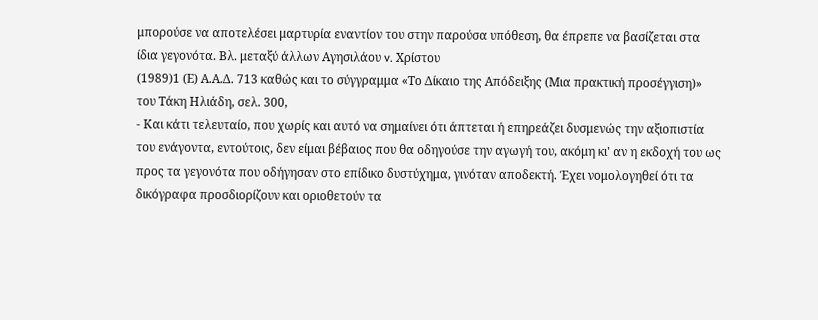μπορούσε να αποτελέσει μαρτυρία εναντίον του στην παρούσα υπόθεση, θα έπρεπε να βασίζεται στα ίδια γεγονότα. Βλ. μεταξύ άλλων Αγησιλάου v. Χρίστου
(1989)1 (Ε) Α.Α.Δ. 713 καθώς και το σύγγραμμα «Το Δίκαιο της Απόδειξης (Μια πρακτική προσέγγιση)» του Τάκη Ηλιάδη, σελ. 300,
- Και κάτι τελευταίο, που χωρίς και αυτό να σημαίνει ότι άπτεται ή επηρεάζει δυσμενώς την αξιοπιστία του ενάγοντα, εντούτοις, δεν είμαι βέβαιος που θα οδηγούσε την αγωγή του, ακόμη κι' αν η εκδοχή του ως προς τα γεγονότα που οδήγησαν στο επίδικο δυστύχημα, γινόταν αποδεκτή. Έχει νομολογηθεί ότι τα δικόγραφα προσδιορίζουν και οριοθετούν τα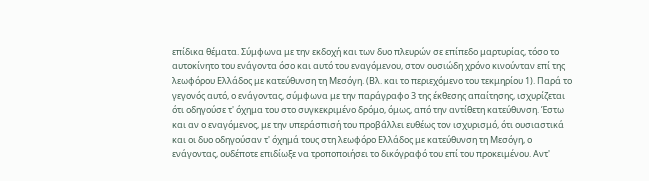επίδικα θέματα. Σύμφωνα με την εκδοχή και των δυο πλευρών σε επίπεδο μαρτυρίας, τόσο το αυτοκίνητο του ενάγοντα όσο και αυτό του εναγόμενου, στον ουσιώδη χρόνο κινούνταν επί της λεωφόρου Ελλάδος με κατεύθυνση τη Μεσόγη. (Βλ. και το περιεχόμενο του τεκμηρίου 1). Παρά το γεγονός αυτό, ο ενάγοντας, σύμφωνα με την παράγραφο 3 της έκθεσης απαίτησης, ισχυρίζεται ότι οδηγούσε τ' όχημα του στο συγκεκριμένο δρόμο, όμως, από την αντίθετη κατεύθυνση. Έστω και αν ο εναγόμενος, με την υπεράσπισή του προβάλλει ευθέως τον ισχυρισμό, ότι ουσιαστικά και οι δυο οδηγούσαν τ' όχημά τους στη λεωφόρο Ελλάδος με κατεύθυνση τη Μεσόγη, ο ενάγοντας, ουδέποτε επιδίωξε να τροποποιήσει το δικόγραφό του επί του προκειμένου. Αντ'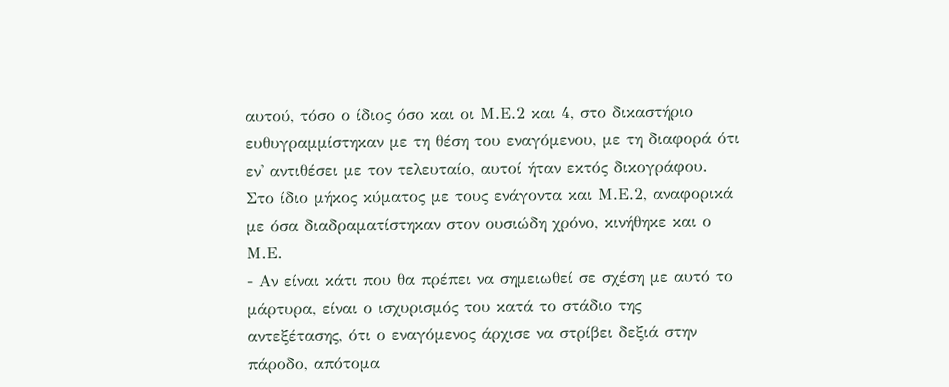αυτού, τόσο ο ίδιος όσο και οι Μ.Ε.2 και 4, στο δικαστήριο ευθυγραμμίστηκαν με τη θέση του εναγόμενου, με τη διαφορά ότι εν' αντιθέσει με τον τελευταίο, αυτοί ήταν εκτός δικογράφου. Στο ίδιο μήκος κύματος με τους ενάγοντα και Μ.Ε.2, αναφορικά με όσα διαδραματίστηκαν στον ουσιώδη χρόνο, κινήθηκε και ο Μ.Ε.
- Αν είναι κάτι που θα πρέπει να σημειωθεί σε σχέση με αυτό το μάρτυρα, είναι ο ισχυρισμός του κατά το στάδιο της αντεξέτασης, ότι ο εναγόμενος άρχισε να στρίβει δεξιά στην πάροδο, απότομα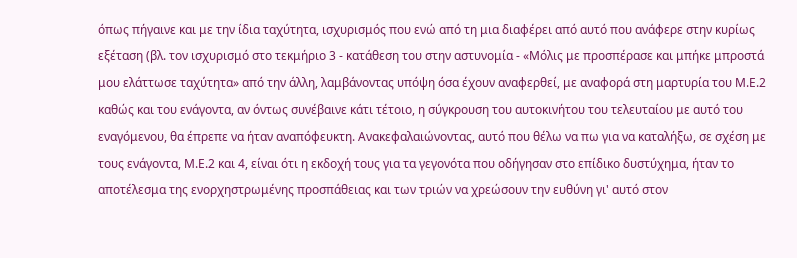όπως πήγαινε και με την ίδια ταχύτητα, ισχυρισμός που ενώ από τη μια διαφέρει από αυτό που ανάφερε στην κυρίως εξέταση (βλ. τον ισχυρισμό στο τεκμήριο 3 - κατάθεση του στην αστυνομία - «Μόλις με προσπέρασε και μπήκε μπροστά μου ελάττωσε ταχύτητα» από την άλλη, λαμβάνοντας υπόψη όσα έχουν αναφερθεί, με αναφορά στη μαρτυρία του Μ.Ε.2 καθώς και του ενάγοντα, αν όντως συνέβαινε κάτι τέτοιο, η σύγκρουση του αυτοκινήτου του τελευταίου με αυτό του εναγόμενου, θα έπρεπε να ήταν αναπόφευκτη. Ανακεφαλαιώνοντας, αυτό που θέλω να πω για να καταλήξω, σε σχέση με τους ενάγοντα, Μ.Ε.2 και 4, είναι ότι η εκδοχή τους για τα γεγονότα που οδήγησαν στο επίδικο δυστύχημα, ήταν το αποτέλεσμα της ενορχηστρωμένης προσπάθειας και των τριών να χρεώσουν την ευθύνη γι' αυτό στον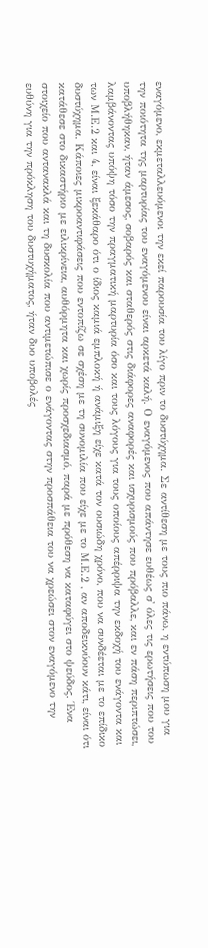εναγόμενο, εκμεταλλευόμενοι την εκεί παρουσία του λίγο πριν το δυστύχημα. Σε αντίθεση με τους πιο πάνω, η εντύπωση μου για την ποιότητα της μαρτυρίας του εναγόμενου είναι αρκετά καλή. Ο εναγόμενος που απάντησε ευθέως σ' όλες τις ερωτήσεις που του υποβλήθηκαν, ήταν άμεσος, σοβαρός και σταθερός στις διάφορες αναφορές και ισχυρισμούς που πρόβαλλε, και εν πάση περιπτώσει, λαμβάνοντας υπόψη τόσο την πραγματική μαρτυρία όσο και τους λόγους για τους οποίους απέρριψα την εκδοχή του ενάγοντα και των Μ.Ε.2 και 4, είναι ξεκάθαρο ότι ο ίδιος καμιά εμπλοκή ή ανάμιξη είχε κατά τον ουσιώδη χρόνο, που να συνδέεται με το επίδικο δυστύχημα. Κάποιες μικροαντιφάσεις που εντοπίζω σε σχέση με τη συνομιλία που είχε με το Μ.Ε.2 , αν αποδεικνύουν κάτι, είναι ότι κατάθεσε στο δικαστήριο με ειλικρίνεια, αυθόρμητα και χωρίς προσχεδιασμό, παρά με πρόθεση να καταφύγει στο ψεύδος. Ένα στοιχείο που αντανακλά και τη δυσκολία που αντιμετώπισε ο ενάγοντας στην προσπάθεια του να χρεώσει στον εναγόμενο την ευθύνη για την πρόκληση του δυστυχήματος, ήταν δυο υποβολές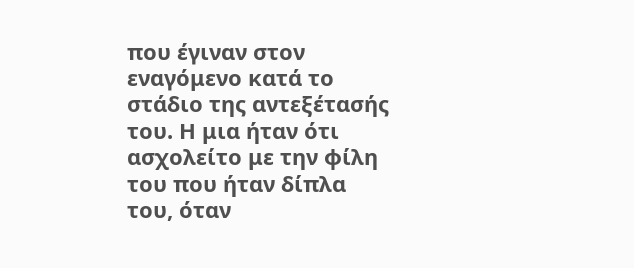που έγιναν στον εναγόμενο κατά το στάδιο της αντεξέτασής του. Η μια ήταν ότι ασχολείτο με την φίλη του που ήταν δίπλα του, όταν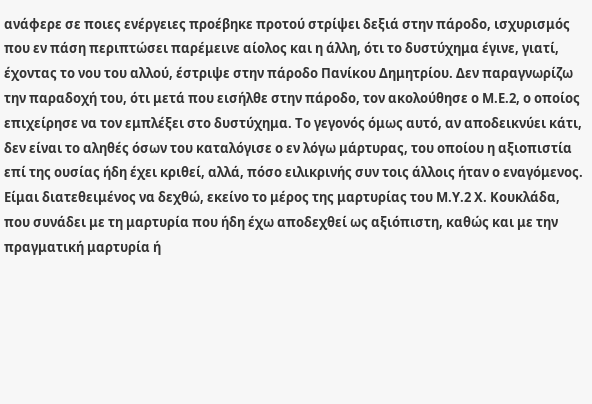ανάφερε σε ποιες ενέργειες προέβηκε προτού στρίψει δεξιά στην πάροδο, ισχυρισμός που εν πάση περιπτώσει παρέμεινε αίολος και η άλλη, ότι το δυστύχημα έγινε, γιατί, έχοντας το νου του αλλού, έστριψε στην πάροδο Πανίκου Δημητρίου. Δεν παραγνωρίζω την παραδοχή του, ότι μετά που εισήλθε στην πάροδο, τον ακολούθησε ο Μ.Ε.2, ο οποίος επιχείρησε να τον εμπλέξει στο δυστύχημα. Το γεγονός όμως αυτό, αν αποδεικνύει κάτι, δεν είναι το αληθές όσων του καταλόγισε ο εν λόγω μάρτυρας, του οποίου η αξιοπιστία επί της ουσίας ήδη έχει κριθεί, αλλά, πόσο ειλικρινής συν τοις άλλοις ήταν ο εναγόμενος. Είμαι διατεθειμένος να δεχθώ, εκείνο το μέρος της μαρτυρίας του Μ.Υ.2 Χ. Κουκλάδα, που συνάδει με τη μαρτυρία που ήδη έχω αποδεχθεί ως αξιόπιστη, καθώς και με την πραγματική μαρτυρία ή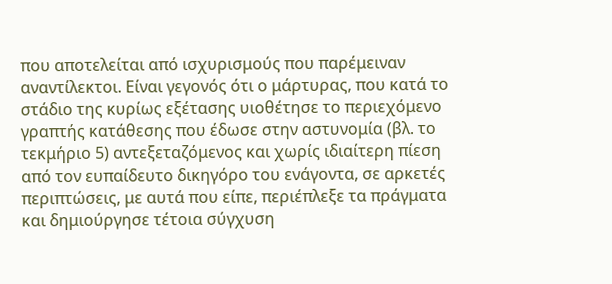που αποτελείται από ισχυρισμούς που παρέμειναν αναντίλεκτοι. Είναι γεγονός ότι ο μάρτυρας, που κατά το στάδιο της κυρίως εξέτασης υιοθέτησε το περιεχόμενο γραπτής κατάθεσης που έδωσε στην αστυνομία (βλ. το τεκμήριο 5) αντεξεταζόμενος και χωρίς ιδιαίτερη πίεση από τον ευπαίδευτο δικηγόρο του ενάγοντα, σε αρκετές περιπτώσεις, με αυτά που είπε, περιέπλεξε τα πράγματα και δημιούργησε τέτοια σύγχυση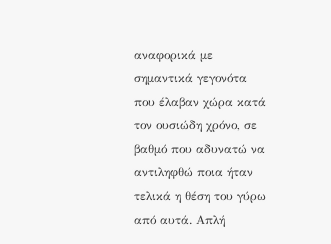αναφορικά με σημαντικά γεγονότα που έλαβαν χώρα κατά τον ουσιώδη χρόνο, σε βαθμό που αδυνατώ να αντιληφθώ ποια ήταν τελικά η θέση του γύρω από αυτά. Απλή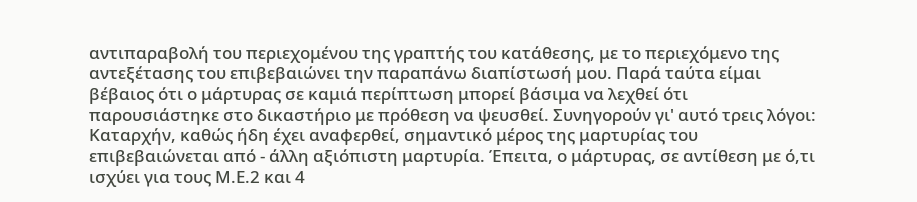αντιπαραβολή του περιεχομένου της γραπτής του κατάθεσης, με το περιεχόμενο της αντεξέτασης του επιβεβαιώνει την παραπάνω διαπίστωσή μου. Παρά ταύτα είμαι βέβαιος ότι ο μάρτυρας σε καμιά περίπτωση μπορεί βάσιμα να λεχθεί ότι παρουσιάστηκε στο δικαστήριο με πρόθεση να ψευσθεί. Συνηγορούν γι' αυτό τρεις λόγοι: Καταρχήν, καθώς ήδη έχει αναφερθεί, σημαντικό μέρος της μαρτυρίας του επιβεβαιώνεται από - άλλη αξιόπιστη μαρτυρία. Έπειτα, ο μάρτυρας, σε αντίθεση με ό,τι ισχύει για τους Μ.Ε.2 και 4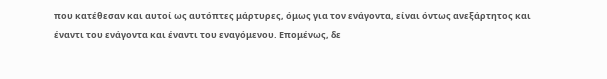που κατέθεσαν και αυτοί ως αυτόπτες μάρτυρες, όμως για τον ενάγοντα, είναι όντως ανεξάρτητος και έναντι του ενάγοντα και έναντι του εναγόμενου. Επομένως, δε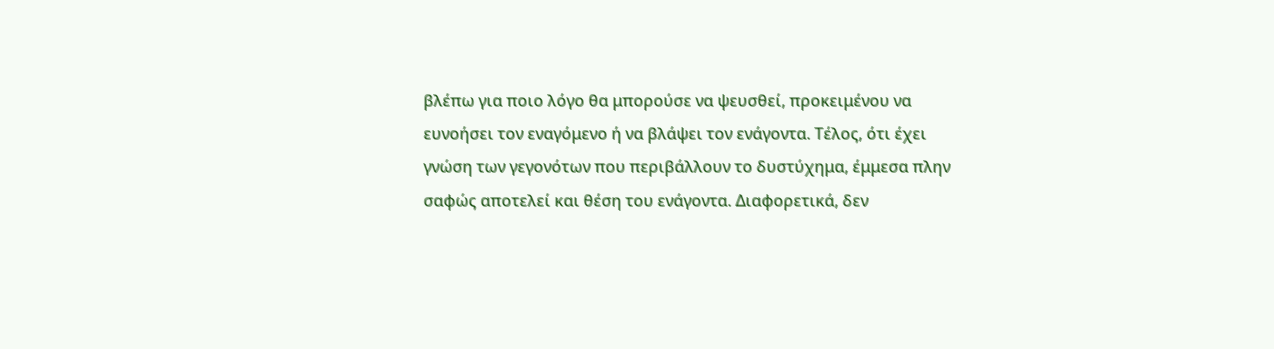βλέπω για ποιο λόγο θα μπορούσε να ψευσθεί, προκειμένου να ευνοήσει τον εναγόμενο ή να βλάψει τον ενάγοντα. Τέλος, ότι έχει γνώση των γεγονότων που περιβάλλουν το δυστύχημα, έμμεσα πλην σαφώς αποτελεί και θέση του ενάγοντα. Διαφορετικά, δεν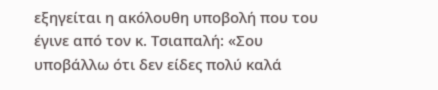εξηγείται η ακόλουθη υποβολή που του έγινε από τον κ. Τσιαπαλή: «Σου υποβάλλω ότι δεν είδες πολύ καλά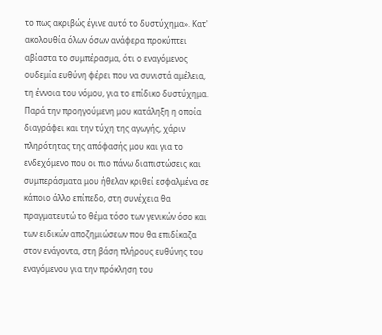το πως ακριβώς έγινε αυτό το δυστύχημα». Κατ' ακολουθία όλων όσων ανάφερα προκύπτει αβίαστα το συμπέρασμα, ότι ο εναγόμενος ουδεμία ευθύνη φέρει που να συνιστά αμέλεια, τη έννοια του νόμου, για το επίδικο δυστύχημα. Παρά την προηγούμενη μου κατάληξη η οποία διαγράφει και την τύχη της αγωγής, χάριν πληρότητας της απόφασής μου και για το ενδεχόμενο που οι πιο πάνω διαπιστώσεις και συμπεράσματα μου ήθελαν κριθεί εσφαλμένα σε κάποιο άλλο επίπεδο, στη συνέχεια θα πραγματευτώ το θέμα τόσο των γενικών όσο και των ειδικών αποζημιώσεων που θα επιδίκαζα στον ενάγοντα, στη βάση πλήρους ευθύνης του εναγόμενου για την πρόκληση του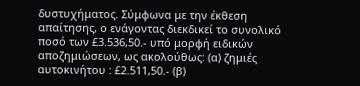δυστυχήματος. Σύμφωνα με την έκθεση απαίτησης, ο ενάγοντας διεκδικεί το συνολικό ποσό των £3.536,50.- υπό μορφή ειδικών αποζημιώσεων, ως ακολούθως: (α) ζημιές αυτοκινήτου : £2.511,50.- (β)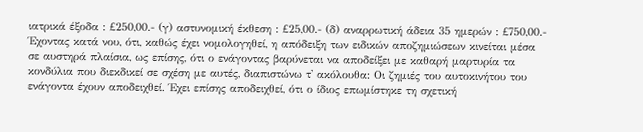ιατρικά έξοδα : £250,00.- (γ) αστυνομική έκθεση : £25,00.- (δ) αναρρωτική άδεια 35 ημερών : £750,00.- Έχοντας κατά νου, ότι, καθώς έχει νομολογηθεί, η απόδειξη των ειδικών αποζημιώσεων κινείται μέσα σε αυστηρά πλαίσια, ως επίσης, ότι ο ενάγοντας βαρύνεται να αποδείξει με καθαρή μαρτυρία τα κονδύλια που διεκδικεί σε σχέση με αυτές, διαπιστώνω τ' ακόλουθα: Οι ζημιές του αυτοκινήτου του ενάγοντα έχουν αποδειχθεί. Έχει επίσης αποδειχθεί, ότι ο ίδιος επωμίστηκε τη σχετική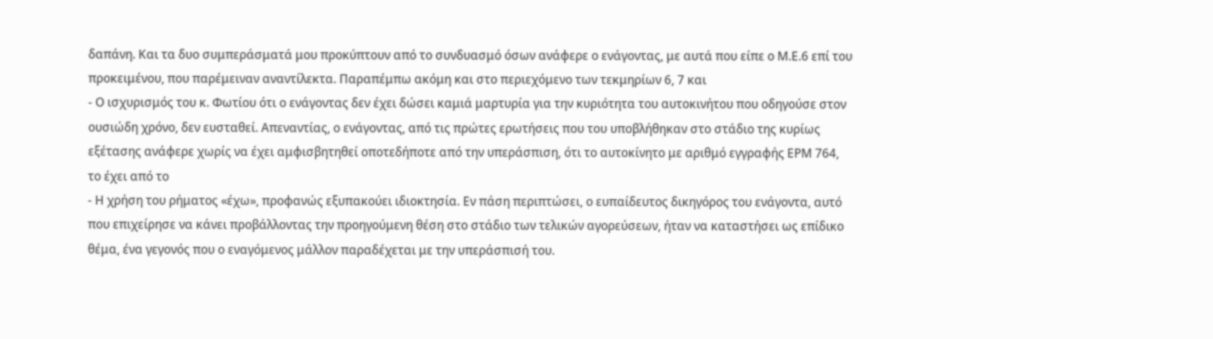δαπάνη. Και τα δυο συμπεράσματά μου προκύπτουν από το συνδυασμό όσων ανάφερε ο ενάγοντας, με αυτά που είπε ο Μ.Ε.6 επί του προκειμένου, που παρέμειναν αναντίλεκτα. Παραπέμπω ακόμη και στο περιεχόμενο των τεκμηρίων 6, 7 και
- Ο ισχυρισμός του κ. Φωτίου ότι ο ενάγοντας δεν έχει δώσει καμιά μαρτυρία για την κυριότητα του αυτοκινήτου που οδηγούσε στον ουσιώδη χρόνο, δεν ευσταθεί. Απεναντίας, ο ενάγοντας, από τις πρώτες ερωτήσεις που του υποβλήθηκαν στο στάδιο της κυρίως εξέτασης ανάφερε χωρίς να έχει αμφισβητηθεί οποτεδήποτε από την υπεράσπιση, ότι το αυτοκίνητο με αριθμό εγγραφής ΕΡΜ 764, το έχει από το
- Η χρήση του ρήματος «έχω», προφανώς εξυπακούει ιδιοκτησία. Εν πάση περιπτώσει, ο ευπαίδευτος δικηγόρος του ενάγοντα, αυτό που επιχείρησε να κάνει προβάλλοντας την προηγούμενη θέση στο στάδιο των τελικών αγορεύσεων, ήταν να καταστήσει ως επίδικο θέμα, ένα γεγονός που ο εναγόμενος μάλλον παραδέχεται με την υπεράσπισή του.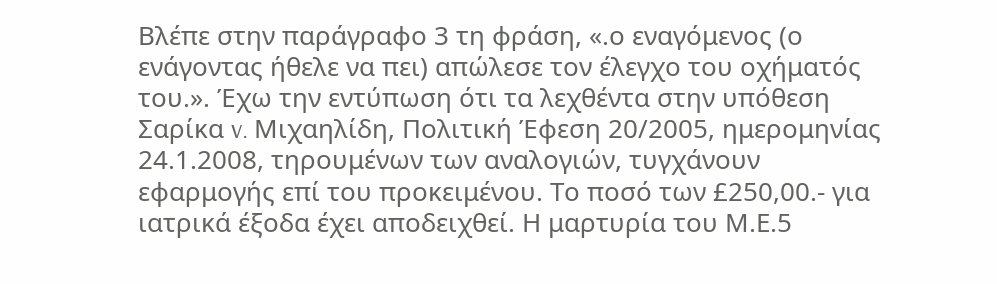Βλέπε στην παράγραφο 3 τη φράση, «.ο εναγόμενος (ο ενάγοντας ήθελε να πει) απώλεσε τον έλεγχο του οχήματός του.». Έχω την εντύπωση ότι τα λεχθέντα στην υπόθεση Σαρίκα v. Μιχαηλίδη, Πολιτική Έφεση 20/2005, ημερομηνίας 24.1.2008, τηρουμένων των αναλογιών, τυγχάνουν εφαρμογής επί του προκειμένου. Το ποσό των £250,00.- για ιατρικά έξοδα έχει αποδειχθεί. Η μαρτυρία του Μ.Ε.5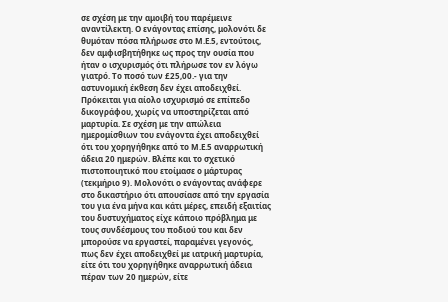σε σχέση με την αμοιβή του παρέμεινε αναντίλεκτη. Ο ενάγοντας επίσης, μολονότι δε θυμόταν πόσα πλήρωσε στο Μ.Ε.5, εντούτοις, δεν αμφισβητήθηκε ως προς την ουσία που ήταν ο ισχυρισμός ότι πλήρωσε τον εν λόγω γιατρό. Το ποσό των £25,00.- για την αστυνομική έκθεση δεν έχει αποδειχθεί. Πρόκειται για αίολο ισχυρισμό σε επίπεδο δικογράφου, χωρίς να υποστηρίζεται από μαρτυρία. Σε σχέση με την απώλεια ημερομίσθιων του ενάγοντα έχει αποδειχθεί ότι του χορηγήθηκε από το Μ.Ε.5 αναρρωτική άδεια 20 ημερών. Βλέπε και το σχετικό πιστοποιητικό που ετοίμασε ο μάρτυρας (τεκμήριο 9). Μολονότι ο ενάγοντας ανάφερε στο δικαστήριο ότι απουσίασε από την εργασία του για ένα μήνα και κάτι μέρες, επειδή εξαιτίας του δυστυχήματος είχε κάποιο πρόβλημα με τους συνδέσμους του ποδιού του και δεν μπορούσε να εργαστεί, παραμένει γεγονός, πως δεν έχει αποδειχθεί με ιατρική μαρτυρία, είτε ότι του χορηγήθηκε αναρρωτική άδεια πέραν των 20 ημερών, είτε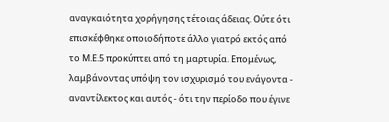αναγκαιότητα χορήγησης τέτοιας άδειας. Ούτε ότι επισκέφθηκε οποιοδήποτε άλλο γιατρό εκτός από το Μ.Ε.5 προκύπτει από τη μαρτυρία. Επομένως, λαμβάνοντας υπόψη τον ισχυρισμό του ενάγοντα - αναντίλεκτος και αυτός - ότι την περίοδο που έγινε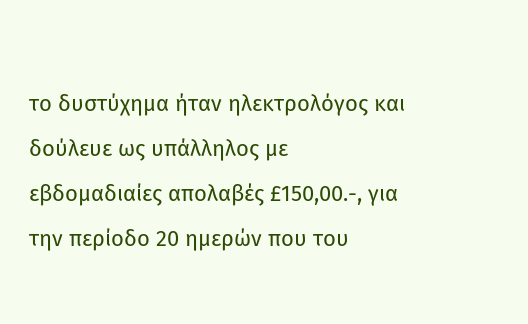το δυστύχημα ήταν ηλεκτρολόγος και δούλευε ως υπάλληλος με εβδομαδιαίες απολαβές £150,00.-, για την περίοδο 20 ημερών που του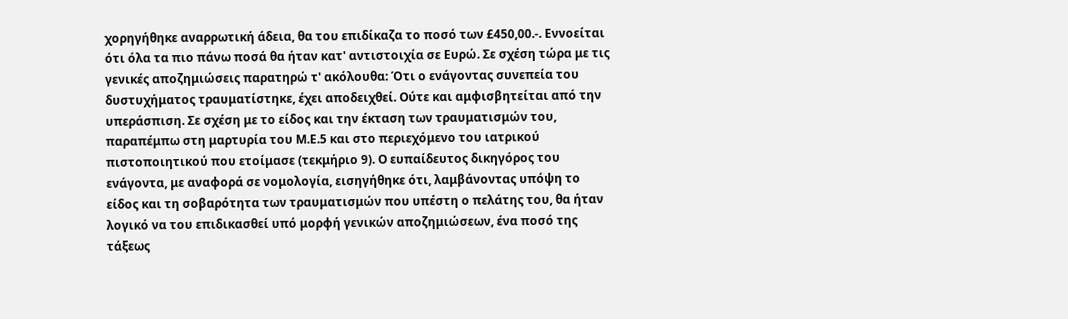χορηγήθηκε αναρρωτική άδεια, θα του επιδίκαζα το ποσό των £450,00.-. Εννοείται ότι όλα τα πιο πάνω ποσά θα ήταν κατ' αντιστοιχία σε Ευρώ. Σε σχέση τώρα με τις γενικές αποζημιώσεις παρατηρώ τ' ακόλουθα: Ότι ο ενάγοντας συνεπεία του δυστυχήματος τραυματίστηκε, έχει αποδειχθεί. Ούτε και αμφισβητείται από την υπεράσπιση. Σε σχέση με το είδος και την έκταση των τραυματισμών του, παραπέμπω στη μαρτυρία του Μ.Ε.5 και στο περιεχόμενο του ιατρικού πιστοποιητικού που ετοίμασε (τεκμήριο 9). Ο ευπαίδευτος δικηγόρος του ενάγοντα, με αναφορά σε νομολογία, εισηγήθηκε ότι, λαμβάνοντας υπόψη το είδος και τη σοβαρότητα των τραυματισμών που υπέστη ο πελάτης του, θα ήταν λογικό να του επιδικασθεί υπό μορφή γενικών αποζημιώσεων, ένα ποσό της τάξεως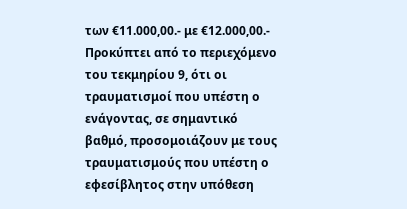των €11.000,00.- με €12.000,00.- Προκύπτει από το περιεχόμενο του τεκμηρίου 9, ότι οι τραυματισμοί που υπέστη ο ενάγοντας, σε σημαντικό βαθμό, προσομοιάζουν με τους τραυματισμούς που υπέστη ο εφεσίβλητος στην υπόθεση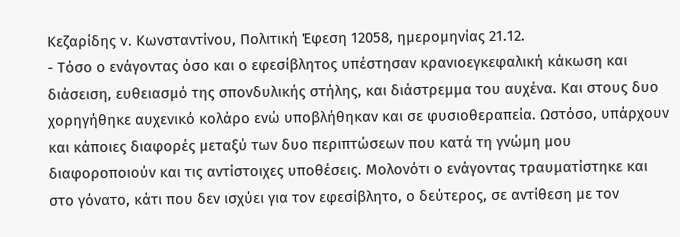Κεζαρίδης v. Κωνσταντίνου, Πολιτική Έφεση 12058, ημερομηνίας 21.12.
- Τόσο ο ενάγοντας όσο και ο εφεσίβλητος υπέστησαν κρανιοεγκεφαλική κάκωση και διάσειση, ευθειασμό της σπονδυλικής στήλης, και διάστρεμμα του αυχένα. Και στους δυο χορηγήθηκε αυχενικό κολάρο ενώ υποβλήθηκαν και σε φυσιοθεραπεία. Ωστόσο, υπάρχουν και κάποιες διαφορές μεταξύ των δυο περιπτώσεων που κατά τη γνώμη μου διαφοροποιούν και τις αντίστοιχες υποθέσεις. Μολονότι ο ενάγοντας τραυματίστηκε και στο γόνατο, κάτι που δεν ισχύει για τον εφεσίβλητο, ο δεύτερος, σε αντίθεση με τον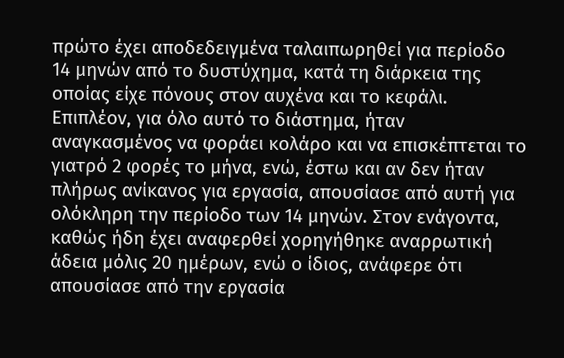πρώτο έχει αποδεδειγμένα ταλαιπωρηθεί για περίοδο 14 μηνών από το δυστύχημα, κατά τη διάρκεια της οποίας είχε πόνους στον αυχένα και το κεφάλι. Επιπλέον, για όλο αυτό το διάστημα, ήταν αναγκασμένος να φοράει κολάρο και να επισκέπτεται το γιατρό 2 φορές το μήνα, ενώ, έστω και αν δεν ήταν πλήρως ανίκανος για εργασία, απουσίασε από αυτή για ολόκληρη την περίοδο των 14 μηνών. Στον ενάγοντα, καθώς ήδη έχει αναφερθεί χορηγήθηκε αναρρωτική άδεια μόλις 20 ημέρων, ενώ ο ίδιος, ανάφερε ότι απουσίασε από την εργασία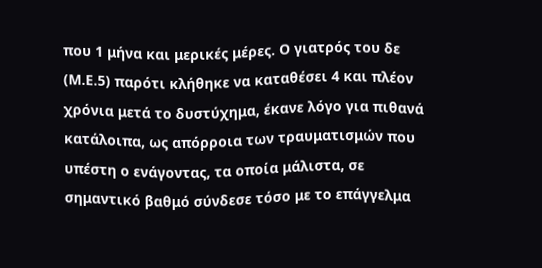που 1 μήνα και μερικές μέρες. Ο γιατρός του δε (Μ.Ε.5) παρότι κλήθηκε να καταθέσει 4 και πλέον χρόνια μετά το δυστύχημα, έκανε λόγο για πιθανά κατάλοιπα, ως απόρροια των τραυματισμών που υπέστη ο ενάγοντας, τα οποία μάλιστα, σε σημαντικό βαθμό σύνδεσε τόσο με το επάγγελμα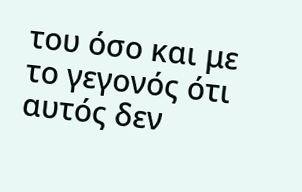του όσο και με το γεγονός ότι αυτός δεν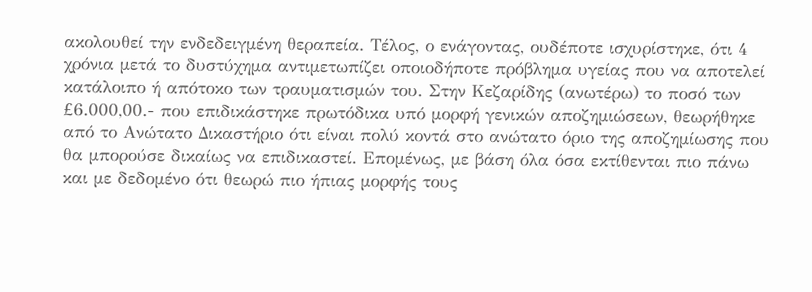ακολουθεί την ενδεδειγμένη θεραπεία. Τέλος, ο ενάγοντας, ουδέποτε ισχυρίστηκε, ότι 4 χρόνια μετά το δυστύχημα αντιμετωπίζει οποιοδήποτε πρόβλημα υγείας που να αποτελεί κατάλοιπο ή απότοκο των τραυματισμών του. Στην Κεζαρίδης (ανωτέρω) το ποσό των £6.000,00.- που επιδικάστηκε πρωτόδικα υπό μορφή γενικών αποζημιώσεων, θεωρήθηκε από το Ανώτατο Δικαστήριο ότι είναι πολύ κοντά στο ανώτατο όριο της αποζημίωσης που θα μπορούσε δικαίως να επιδικαστεί. Επομένως, με βάση όλα όσα εκτίθενται πιο πάνω και με δεδομένο ότι θεωρώ πιο ήπιας μορφής τους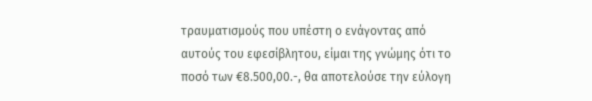τραυματισμούς που υπέστη ο ενάγοντας από αυτούς του εφεσίβλητου, είμαι της γνώμης ότι το ποσό των €8.500,00.-, θα αποτελούσε την εύλογη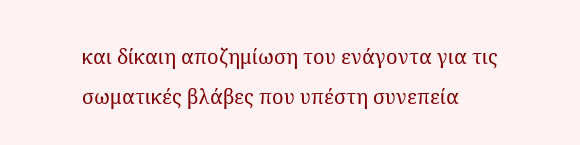και δίκαιη αποζημίωση του ενάγοντα για τις σωματικές βλάβες που υπέστη συνεπεία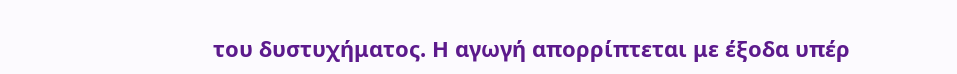του δυστυχήματος. Η αγωγή απορρίπτεται με έξοδα υπέρ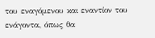του εναγόμενου και εναντίον του ενάγοντα, όπως θα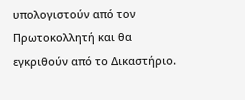υπολογιστούν από τον Πρωτοκολλητή και θα εγκριθούν από το Δικαστήριο.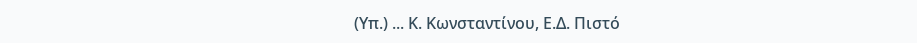(Υπ.) ... Κ. Κωνσταντίνου, Ε.Δ. Πιστό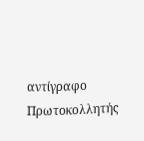αντίγραφο Πρωτοκολλητής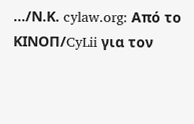.../Ν.Κ. cylaw.org: Από το ΚΙΝOΠ/CyLii για τον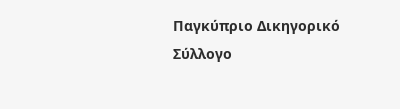Παγκύπριο Δικηγορικό Σύλλογο